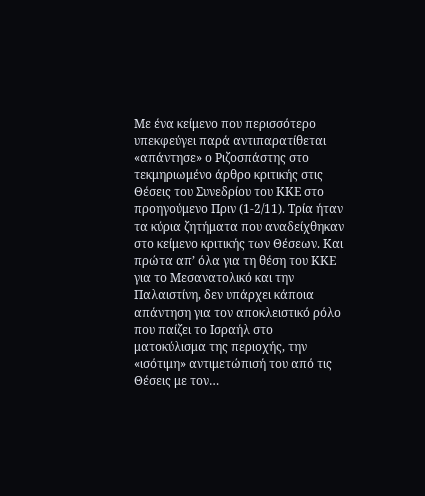Με ένα κείμενο που περισσότερο υπεκφεύγει παρά αντιπαρατίθεται «απάντησε» ο Ριζοσπάστης στο τεκμηριωμένο άρθρο κριτικής στις Θέσεις του Συνεδρίου του ΚΚΕ στο προηγούμενο Πριν (1-2/11). Τρία ήταν τα κύρια ζητήματα που αναδείχθηκαν στο κείμενο κριτικής των Θέσεων. Και πρώτα απ’ όλα για τη θέση του ΚΚΕ για το Μεσανατολικό και την Παλαιστίνη, δεν υπάρχει κάποια απάντηση για τον αποκλειστικό ρόλο που παίζει το Ισραήλ στο ματοκύλισμα της περιοχής, την «ισότιμη» αντιμετώπισή του από τις Θέσεις με τον…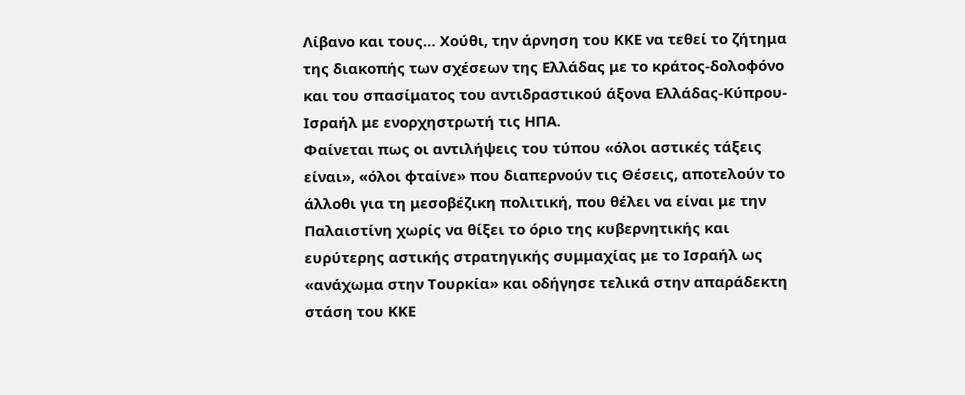Λίβανο και τους… Χούθι, την άρνηση του ΚΚΕ να τεθεί το ζήτημα της διακοπής των σχέσεων της Ελλάδας με το κράτος-δολοφόνο και του σπασίματος του αντιδραστικού άξονα Ελλάδας-Κύπρου-Ισραήλ με ενορχηστρωτή τις ΗΠΑ.
Φαίνεται πως οι αντιλήψεις του τύπου «όλοι αστικές τάξεις είναι», «όλοι φταίνε» που διαπερνούν τις Θέσεις, αποτελούν το άλλοθι για τη μεσοβέζικη πολιτική, που θέλει να είναι με την Παλαιστίνη χωρίς να θίξει το όριο της κυβερνητικής και ευρύτερης αστικής στρατηγικής συμμαχίας με το Ισραήλ ως «ανάχωμα στην Τουρκία» και οδήγησε τελικά στην απαράδεκτη στάση του ΚΚΕ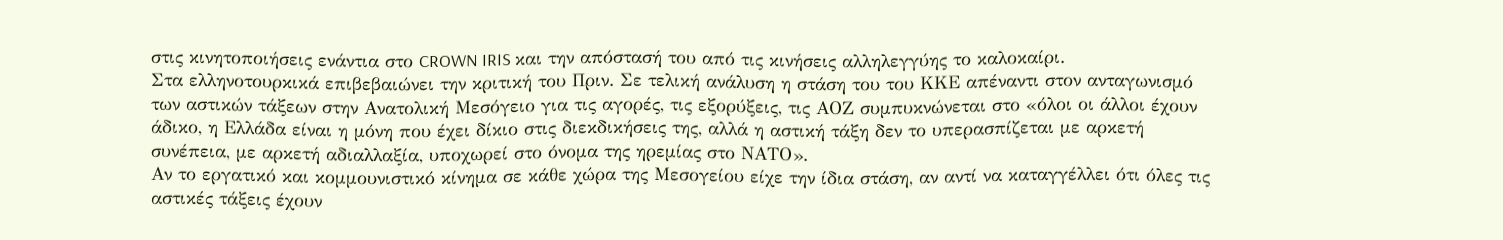στις κινητοποιήσεις ενάντια στο CROWN IRIS και την απόστασή του από τις κινήσεις αλληλεγγύης το καλοκαίρι.
Στα ελληνοτουρκικά επιβεβαιώνει την κριτική του Πριν. Σε τελική ανάλυση η στάση του του ΚΚΕ απέναντι στον ανταγωνισμό των αστικών τάξεων στην Ανατολική Μεσόγειο για τις αγορές, τις εξορύξεις, τις ΑΟΖ συμπυκνώνεται στο «όλοι οι άλλοι έχουν άδικο, η Ελλάδα είναι η μόνη που έχει δίκιο στις διεκδικήσεις της, αλλά η αστική τάξη δεν το υπερασπίζεται με αρκετή συνέπεια, με αρκετή αδιαλλαξία, υποχωρεί στο όνομα της ηρεμίας στο ΝΑΤΟ».
Αν το εργατικό και κομμουνιστικό κίνημα σε κάθε χώρα της Μεσογείου είχε την ίδια στάση, αν αντί να καταγγέλλει ότι όλες τις αστικές τάξεις έχουν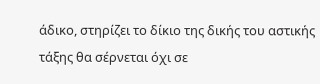άδικο, στηρίζει το δίκιο της δικής του αστικής τάξης θα σέρνεται όχι σε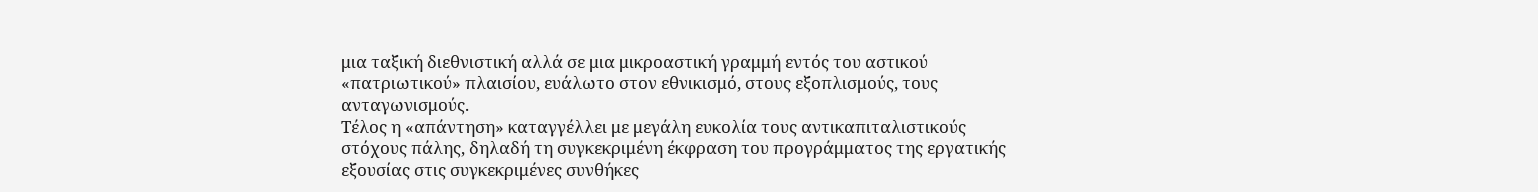μια ταξική διεθνιστική αλλά σε μια μικροαστική γραμμή εντός του αστικού «πατριωτικού» πλαισίου, ευάλωτο στον εθνικισμό, στους εξοπλισμούς, τους ανταγωνισμούς.
Τέλος η «απάντηση» καταγγέλλει με μεγάλη ευκολία τους αντικαπιταλιστικούς στόχους πάλης, δηλαδή τη συγκεκριμένη έκφραση του προγράμματος της εργατικής εξουσίας στις συγκεκριμένες συνθήκες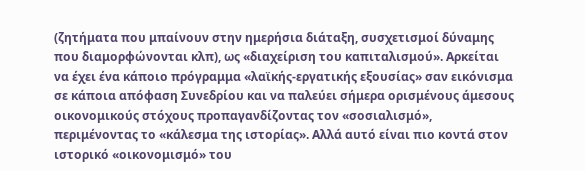(ζητήματα που μπαίνουν στην ημερήσια διάταξη, συσχετισμοί δύναμης που διαμορφώνονται κλπ), ως «διαχείριση του καπιταλισμού». Αρκείται να έχει ένα κάποιο πρόγραμμα «λαϊκής-εργατικής εξουσίας» σαν εικόνισμα σε κάποια απόφαση Συνεδρίου και να παλεύει σήμερα ορισμένους άμεσους οικονομικούς στόχους προπαγανδίζοντας τον «σοσιαλισμό», περιμένοντας το «κάλεσμα της ιστορίας». Αλλά αυτό είναι πιο κοντά στον ιστορικό «οικονομισμό» του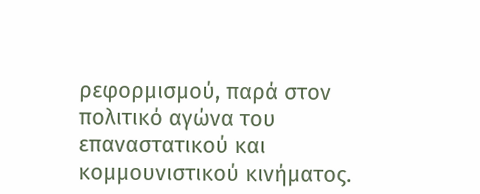ρεφορμισμού, παρά στον πολιτικό αγώνα του επαναστατικού και κομμουνιστικού κινήματος.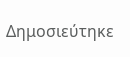Δημοσιεύτηκε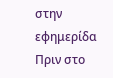στην εφημερίδα Πριν στο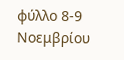φύλλο 8-9 Νοεμβρίου